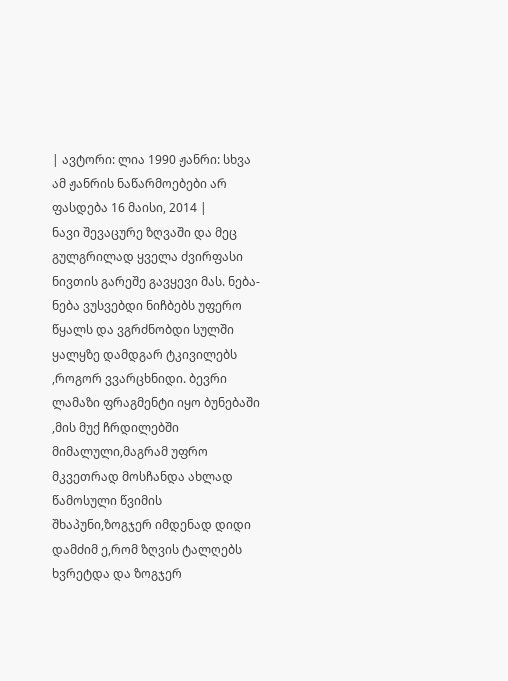| ავტორი: ლია 1990 ჟანრი: სხვა ამ ჟანრის ნაწარმოებები არ ფასდება 16 მაისი, 2014 |
ნავი შევაცურე ზღვაში და მეც გულგრილად ყველა ძვირფასი ნივთის გარეშე გავყევი მას. ნება-ნება ვუსვებდი ნიჩბებს უფერო წყალს და ვგრძნობდი სულში ყალყზე დამდგარ ტკივილებს ,როგორ ვვარცხნიდი. ბევრი ლამაზი ფრაგმენტი იყო ბუნებაში ,მის მუქ ჩრდილებში მიმალული,მაგრამ უფრო მკვეთრად მოსჩანდა ახლად წამოსული წვიმის შხაპუნი,ზოგჯერ იმდენად დიდი დამძიმ ე,რომ ზღვის ტალღებს ხვრეტდა და ზოგჯერ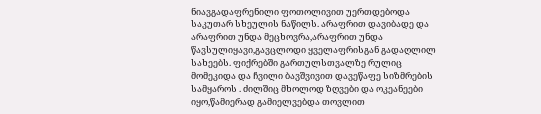ნიავგადაფრენილი ფოთოლივით უერთდებოდა საკუთარ სხეულის ნაწილს. არაფრით დავიბადე და არაფრით უნდა მეცხოვრა,არაფრით უნდა წავსულიყავი,გავცლოდი ყველაფრისგან გადაღლილ სახეებს. ფიქრებში გართულსთვალზე რულიც მომეკიდა და ჩვილი ბავშვივით დავეწაფე სიზმრების სამყაროს . ძილშიც მხოლოდ ზღვები და ოკეანეები იყო,წამიერად გამიელვებდა თოვლით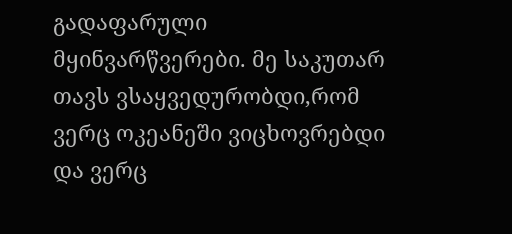გადაფარული მყინვარწვერები. მე საკუთარ თავს ვსაყვედურობდი,რომ ვერც ოკეანეში ვიცხოვრებდი და ვერც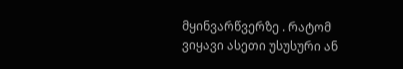მყინვარწვერზე . რატომ ვიყავი ასეთი უსუსური ან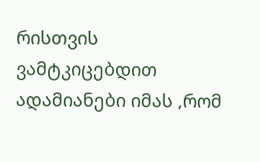რისთვის ვამტკიცებდით ადამიანები იმას ,რომ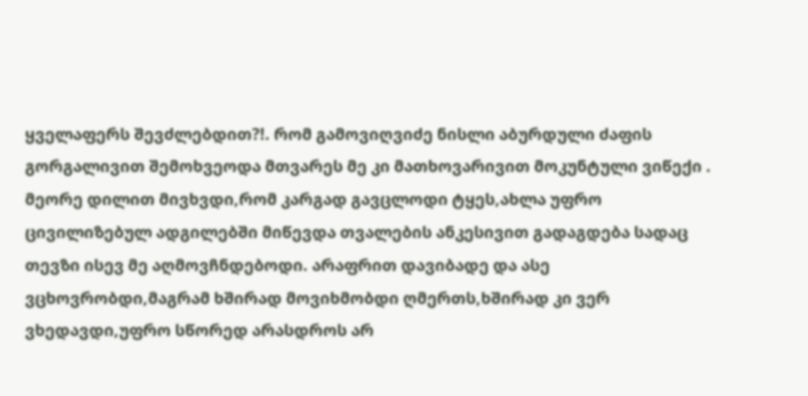ყველაფერს შევძლებდით?!. რომ გამოვიღვიძე ნისლი აბურდული ძაფის გორგალივით შემოხვეოდა მთვარეს მე კი მათხოვარივით მოკუნტული ვიწექი . მეორე დილით მივხვდი,რომ კარგად გავცლოდი ტყეს,ახლა უფრო ცივილიზებულ ადგილებში მიწევდა თვალების ანკესივით გადაგდება სადაც თევზი ისევ მე აღმოვჩნდებოდი. არაფრით დავიბადე და ასე ვცხოვრობდი,მაგრამ ხშირად მოვიხმობდი ღმერთს,ხშირად კი ვერ ვხედავდი,უფრო სწორედ არასდროს არ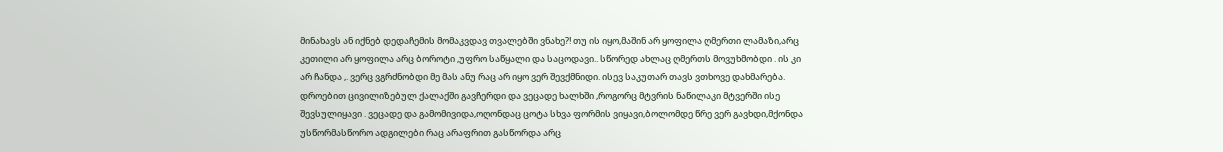მინახავს ან იქნებ დედაჩემის მომაკვდავ თვალებში ვნახე?! თუ ის იყო,მაშინ არ ყოფილა ღმერთი ლამაზი,არც კეთილი არ ყოფილა არც ბოროტი ,უფრო საწყალი და საცოდავი.. სწორედ ახლაც ღმერთს მოვუხმობდი . ის კი არ ჩანდა ,. ვერც ვგრძნობდი მე მას ანუ რაც არ იყო ვერ შევქმნიდი. ისევ საკუთარ თავს ვთხოვე დახმარება. დროებით ცივილიზებულ ქალაქში გავჩერდი და ვეცადე ხალხში ,როგორც მტვრის ნაწილაკი მტვერში ისე შევსულიყავი . ვეცადე და გამომივიდა,ოღონდაც ცოტა სხვა ფორმის ვიყავი,ბოლომდე წრე ვერ გავხდი,მქონდა უსწორმასწორო ადგილები რაც არაფრით გასწორდა არც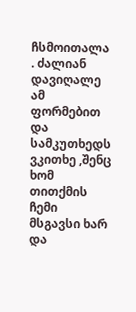ჩსმოითალა . ძალიან დავიღალე ამ ფორმებით და სამკუთხედს ვკითხე ,შენც ხომ თითქმის ჩემი მსგავსი ხარ და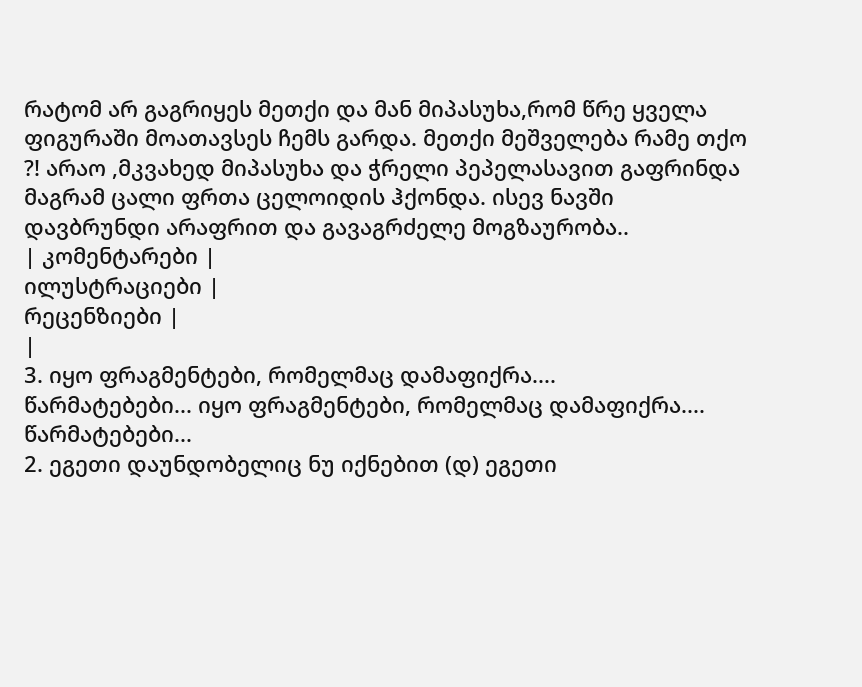რატომ არ გაგრიყეს მეთქი და მან მიპასუხა,რომ წრე ყველა ფიგურაში მოათავსეს ჩემს გარდა. მეთქი მეშველება რამე თქო ?! არაო ,მკვახედ მიპასუხა და ჭრელი პეპელასავით გაფრინდა მაგრამ ცალი ფრთა ცელოიდის ჰქონდა. ისევ ნავში დავბრუნდი არაფრით და გავაგრძელე მოგზაურობა..
| კომენტარები |
ილუსტრაციები |
რეცენზიები |
|
3. იყო ფრაგმენტები, რომელმაც დამაფიქრა....
წარმატებები... იყო ფრაგმენტები, რომელმაც დამაფიქრა....
წარმატებები...
2. ეგეთი დაუნდობელიც ნუ იქნებით (დ) ეგეთი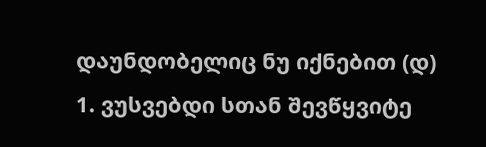დაუნდობელიც ნუ იქნებით (დ)
1. ვუსვებდი სთან შევწყვიტე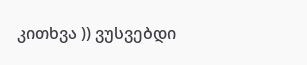კითხვა )) ვუსვებდი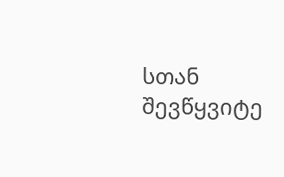სთან შევწყვიტე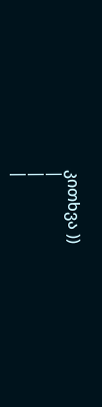კითხვა ))
|
|
|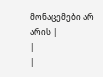მონაცემები არ არის |
|
|